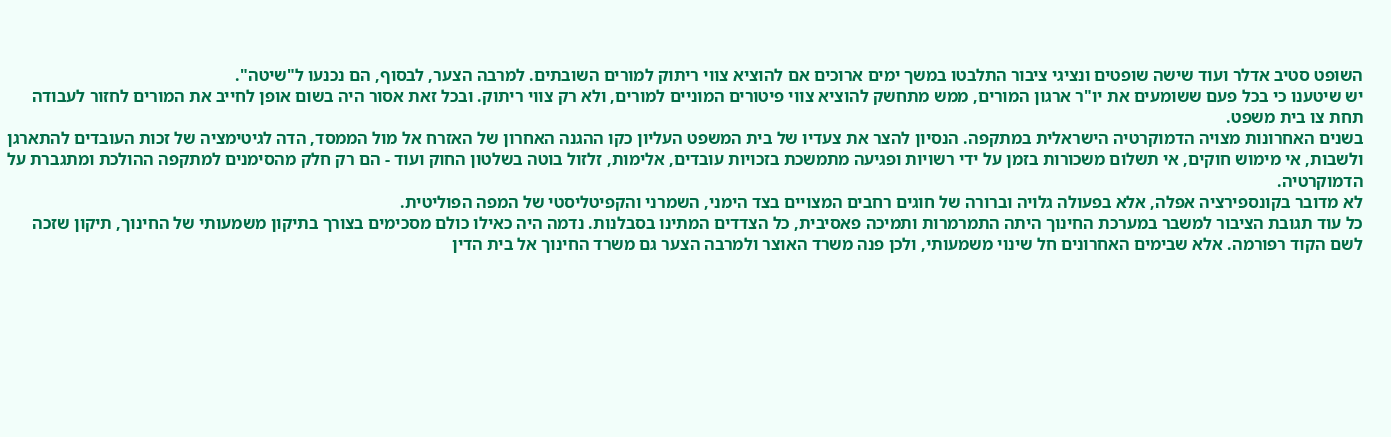השופט סטיב אדלר ועוד שישה שופטים ונציגי ציבור התלבטו במשך ימים ארוכים אם להוציא צווי ריתוק למורים השובתים. למרבה הצער, לבסוף, הם נכנעו ל"שיטה".
יש שיטענו כי בכל פעם ששומעים את יו"ר ארגון המורים, ממש מתחשק להוציא צווי פיטורים המוניים למורים, ולא רק צווי ריתוק. ובכל זאת אסור היה בשום אופן לחייב את המורים לחזור לעבודה תחת צו בית משפט.
בשנים האחרונות מצויה הדמוקרטיה הישראלית במתקפה. הנסיון להצר את צעדיו של בית המשפט העליון כקו ההגנה האחרון של האזרח אל מול הממסד, הדה לגיטימציה של זכות העובדים להתארגן ולשבות, אי מימוש חוקים, אי תשלום משכורות בזמן על ידי רשויות ופגיעה מתמשכת בזכויות עובדים, אלימות, זלזול בוטה בשלטון החוק ועוד - הם רק חלק מהסימנים למתקפה ההולכת ומתגברת על הדמוקרטיה.
לא מדובר בקונספירציה אפלה, אלא בפעולה גלויה וברורה של חוגים רחבים המצויים בצד הימני, השמרני והקפיטליסטי של המפה הפוליטית.
כל עוד תגובת הציבור למשבר במערכת החינוך היתה התמרמרות ותמיכה פאסיבית, כל הצדדים המתינו בסבלנות. נדמה היה כאילו כולם מסכימים בצורך בתיקון משמעותי של החינוך, תיקון שזכה לשם הקוד רפורמה. אלא שבימים האחרונים חל שינוי משמעותי, ולכן פנה משרד האוצר ולמרבה הצער גם משרד החינוך אל בית הדין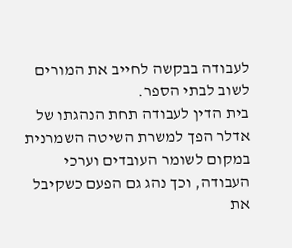לעבודה בבקשה לחייב את המורים לשוב לבתי הספר.
בית הדין לעבודה תחת הנהגתו של אדלר הפך למשרת השיטה השמרנית במקום לשומר העובדים וערכי העבודה, וכך נהג גם הפעם כשקיבל את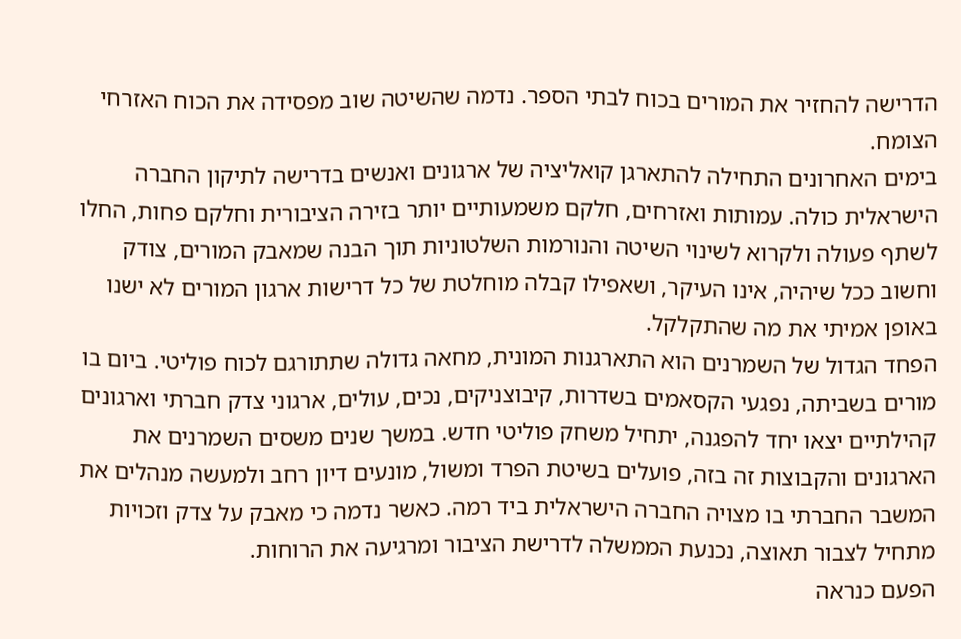הדרישה להחזיר את המורים בכוח לבתי הספר. נדמה שהשיטה שוב מפסידה את הכוח האזרחי הצומח.
בימים האחרונים התחילה להתארגן קואליציה של ארגונים ואנשים בדרישה לתיקון החברה הישראלית כולה. עמותות ואזרחים, חלקם משמעותיים יותר בזירה הציבורית וחלקם פחות, החלו לשתף פעולה ולקרוא לשינוי השיטה והנורמות השלטוניות תוך הבנה שמאבק המורים, צודק וחשוב ככל שיהיה, אינו העיקר, ושאפילו קבלה מוחלטת של כל דרישות ארגון המורים לא ישנו באופן אמיתי את מה שהתקלקל.
הפחד הגדול של השמרנים הוא התארגנות המונית, מחאה גדולה שתתורגם לכוח פוליטי. ביום בו מורים בשביתה, נפגעי הקסאמים בשדרות, קיבוצניקים, נכים, עולים, ארגוני צדק חברתי וארגונים קהילתיים יצאו יחד להפגנה, יתחיל משחק פוליטי חדש. במשך שנים משסים השמרנים את הארגונים והקבוצות זה בזה, פועלים בשיטת הפרד ומשול, מונעים דיון רחב ולמעשה מנהלים את המשבר החברתי בו מצויה החברה הישראלית ביד רמה. כאשר נדמה כי מאבק על צדק וזכויות מתחיל לצבור תאוצה, נכנעת הממשלה לדרישת הציבור ומרגיעה את הרוחות.
הפעם כנראה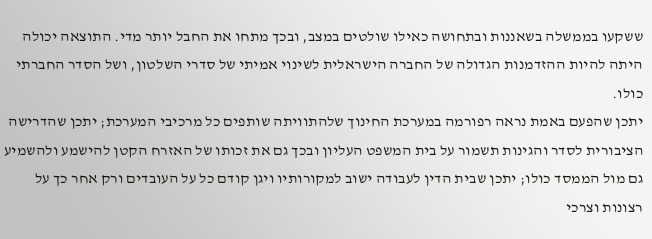ששקעו בממשלה בשאננות ובתחושה כאילו שולטים במצב, ובכך מתחו את החבל יותר מדי. התוצאה יכולה היתה להיות ההזדמנות הגדולה של החברה הישראלית לשינוי אמיתי של סדרי השלטון, ושל הסדר החברתי כולו.
יתכן שהפעם באמת נראה רפורמה במערכת החינוך שלהתוויתה שותפים כל מרכיבי המערכת; יתכן שהדרישה הציבורית לסדר והגינות תשמור על בית המשפט העליון ובכך גם את זכותו של האזרח הקטן להישמע ולהשמיע גם מול הממסד כולו; יתכן שבית הדין לעבודה ישוב למקורותיו ויגן קודם כל על העובדים ורק אחר כך על רצונות וצרכי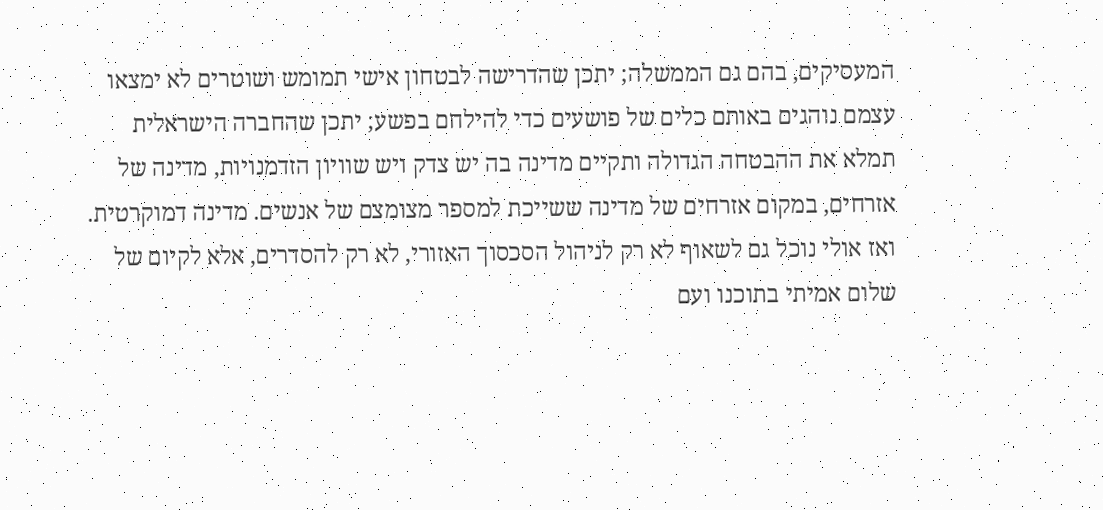המעסיקים, בהם גם הממשלה; יתכן שהדרישה לבטחון אישי תמומש ושוטרים לא ימצאו עצמם נוהגים באותם כלים של פושעים כדי להילחם בפשע; יתכן שהחברה הישראלית תמלא את ההבטחה הגדולה ותקיים מדינה בה יש צדק ויש שוויון הזדמנויות, מדינה של אזרחים, במקום אזרחים של מדינה ששייכת למספר מצומצם של אנשים. מדינה דמוקרטית.
ואז אולי נוכל גם לשאוף לא רק לניהול הסכסוך האזורי, לא רק להסדרים, אלא לקיום של שלום אמיתי בתוכנו ועם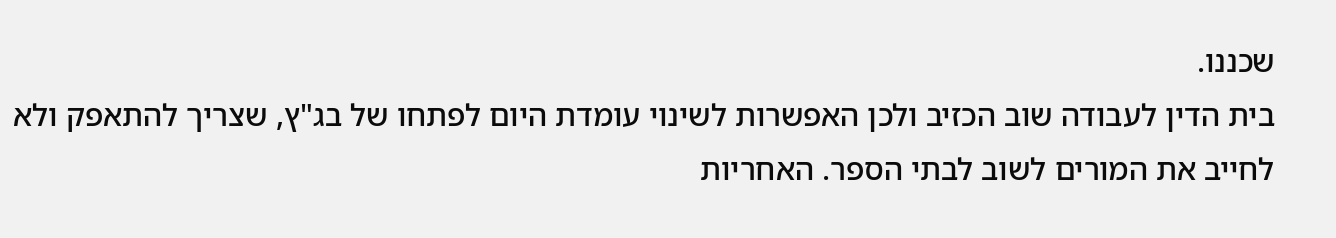שכננו.
בית הדין לעבודה שוב הכזיב ולכן האפשרות לשינוי עומדת היום לפתחו של בג"ץ, שצריך להתאפק ולא לחייב את המורים לשוב לבתי הספר. האחריות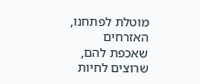מוטלת לפתחנו, האזרחים שאכפת להם, שרוצים לחיות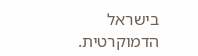בישראל הדמוקרטית.